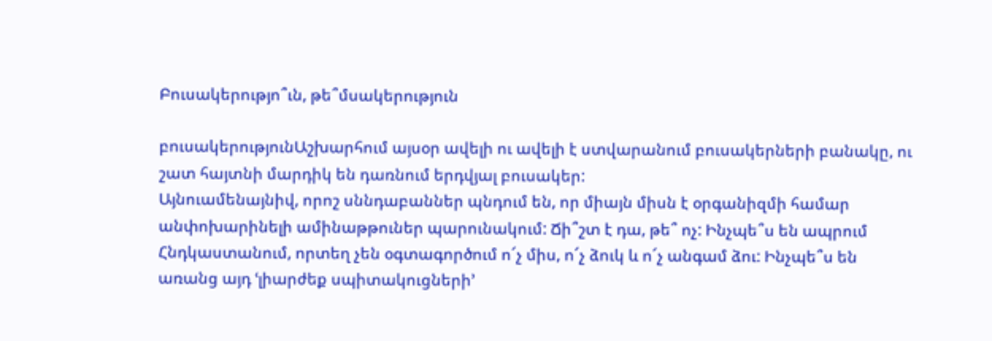Բուսակերությո՞ւն, թե՞մսակերություն

բուսակերությունԱշխարհում այսօր ավելի ու ավելի է ստվարանում բուսակերների բանակը, ու շատ հայտնի մարդիկ են դառնում երդվյալ բուսակեր:
Այնուամենայնիվ, որոշ սննդաբաններ պնդում են, որ միայն միսն է օրգանիզմի համար անփոխարինելի ամինաթթուներ պարունակում: Ճի՞շտ է դա, թե՞ ոչ: Ինչպե՞ս են ապրում Հնդկաստանում, որտեղ չեն օգտագործում ո՜չ միս, ո՜չ ձուկ և ո՜չ անգամ ձու: Ինչպե՞ս են առանց այդ ՙլիարժեք սպիտակուցների՚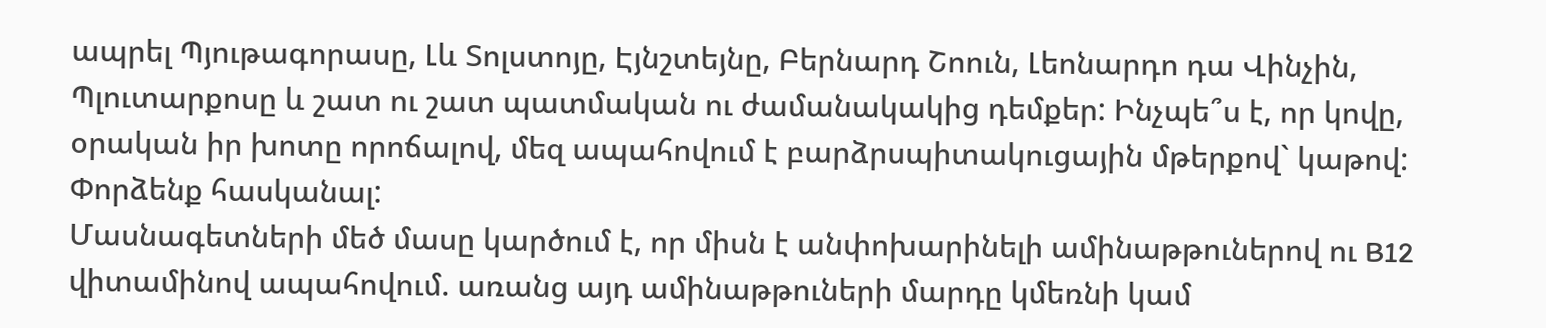ապրել Պյութագորասը, Լև Տոլստոյը, Էյնշտեյնը, Բերնարդ Շոուն, Լեոնարդո դա Վինչին, Պլուտարքոսը և շատ ու շատ պատմական ու ժամանակակից դեմքեր: Ինչպե՞ս է, որ կովը, օրական իր խոտը որոճալով, մեզ ապահովում է բարձրսպիտակուցային մթերքով` կաթով: Փորձենք հասկանալ:
Մասնագետների մեծ մասը կարծում է, որ միսն է անփոխարինելի ամինաթթուներով ու B12 վիտամինով ապահովում. առանց այդ ամինաթթուների մարդը կմեռնի կամ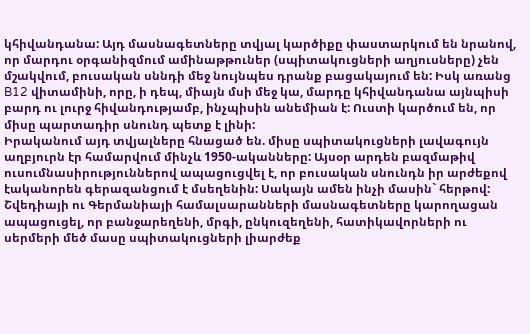կհիվանդանա: Այդ մասնագետները տվյալ կարծիքը փաստարկում են նրանով, որ մարդու օրգանիզմում ամինաթթուներ (սպիտակուցների աղյուսները) չեն մշակվում, բուսական սննդի մեջ նույնպես դրանք բացակայում են: Իսկ առանց B12 վիտամինի, որը, ի դեպ, միայն մսի մեջ կա, մարդը կհիվանդանա այնպիսի բարդ ու լուրջ հիվանդությամբ, ինչպիսին անեմիան է: Ուստի կարծում են, որ միսը պարտադիր սնունդ պետք է լինի:
Իրականում այդ տվյալները հնացած են. միսը սպիտակուցների լավագույն աղբյուրն էր համարվում մինչև 1950-ականները: Այսօր արդեն բազմաթիվ ուսումնասիրություններով ապացուցվել է, որ բուսական սնունդն իր արժեքով էականորեն գերազանցում է մսեղենին: Սակայն ամեն ինչի մասին` հերթով:
Շվեդիայի ու Գերմանիայի համալսարանների մասնագետները կարողացան ապացուցել, որ բանջարեղենի, մրգի, ընկուզեղենի, հատիկավորների ու սերմերի մեծ մասը սպիտակուցների լիարժեք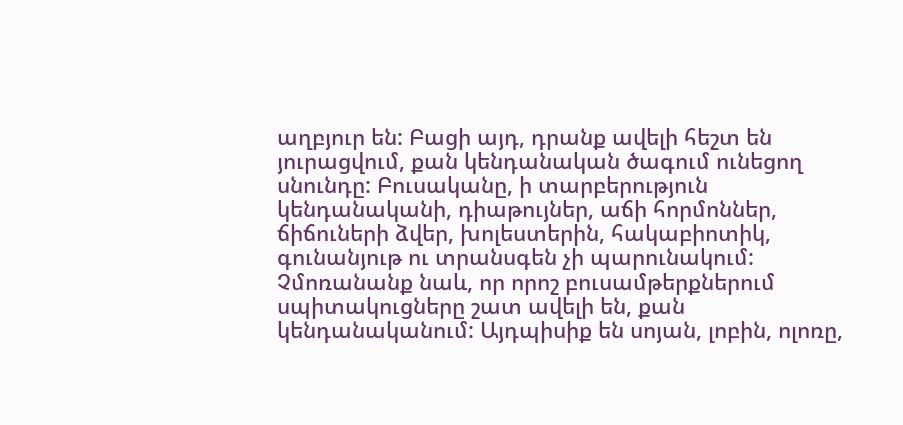աղբյուր են: Բացի այդ, դրանք ավելի հեշտ են յուրացվում, քան կենդանական ծագում ունեցող սնունդը: Բուսականը, ի տարբերություն կենդանականի, դիաթույներ, աճի հորմոններ, ճիճուների ձվեր, խոլեստերին, հակաբիոտիկ, գունանյութ ու տրանսգեն չի պարունակում: Չմոռանանք նաև, որ որոշ բուսամթերքներում սպիտակուցները շատ ավելի են, քան կենդանականում: Այդպիսիք են սոյան, լոբին, ոլոռը,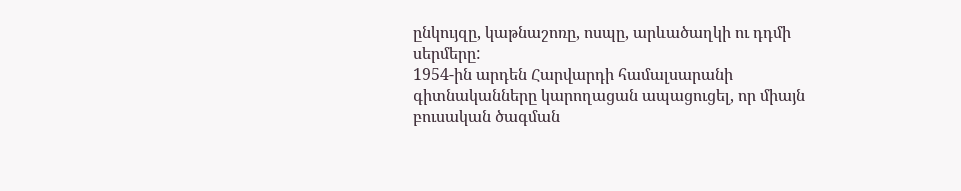ընկույզը, կաթնաշոռը, ոսպը, արևածաղկի ու դդմի սերմերը:
1954-ին արդեն Հարվարդի համալսարանի գիտնականները կարողացան ապացուցել, որ միայն բուսական ծագման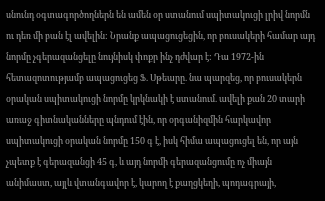սնունդ օգտագործողներն են ամեն օր ստանում սպիտակուցի լրիվ նորմն ու դեռ մի բան էլ ավելին: Նրանք ապացուցեցին, որ բուսակերի համար այդ նորմը չգերազանցելը նույնիսկ փոքր ինչ դժվար է: Դա 1972-ին հետազոտությամբ ապացուցեց Ֆ. Սթեարը. նա պարզեց, որ բուսակերն օրական սպիտակուցի նորմը կրկնակի է ստանում. ավելի քան 20 տարի առաջ գիտնականները պնդում էին, որ օրգանիզմին հարկավոր սպիտակուցի օրական նորմը 150 գ է, իսկ հիմա ապացուցել են, որ այն չպետք է գերազանցի 45 գ, և այդ նորմի գերազանցումը ոչ միայն անիմաստ, այլև վտանգավոր է, կարող է քաղցկեղի, պոդագրայի,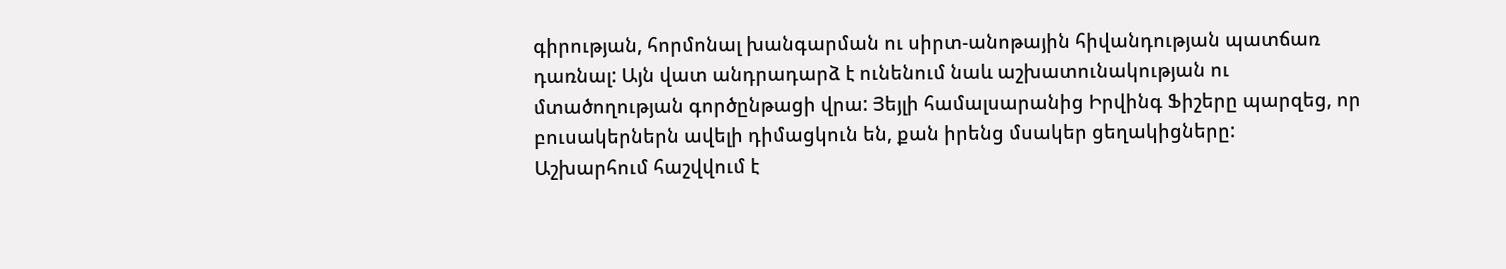գիրության, հորմոնալ խանգարման ու սիրտ-անոթային հիվանդության պատճառ դառնալ: Այն վատ անդրադարձ է ունենում նաև աշխատունակության ու մտածողության գործընթացի վրա: Յեյլի համալսարանից Իրվինգ Ֆիշերը պարզեց, որ բուսակերներն ավելի դիմացկուն են, քան իրենց մսակեր ցեղակիցները:
Աշխարհում հաշվվում է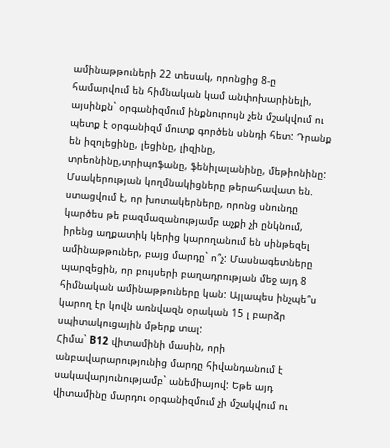ամինաթթուների 22 տեսակ, որոնցից 8-ը համարվում են հիմնական կամ անփոխարինելի, այսինքն` օրգանիզմում ինքնուրույն չեն մշակվում ու պետք է օրգանիզմ մուտք գործեն սննդի հետ: Դրանք են իզոլեցինը, լեցինը, լիզինը, տրեոնինը,տրիպոֆանը, ֆենիլալանինը, մեթիոնինը:
Մսակերության կողմնակիցները թերահավատ են. ստացվում է, որ խոտակերները, որոնց սնունդը կարծես թե բազմազանությամբ աչքի չի ընկնում, իրենց աղքատիկ կերից կարողանում են սինթեզել ամինաթթուներ, բայց մարդը` ո՞չ: Մասնագետները պարզեցին, որ բույսերի բաղադրության մեջ այդ 8 հիմնական ամինաթթուները կան: Այլապես ինչպե՞ս կարող էր կովն առնվազն օրական 15 լ բարձր սպիտակուցային մթերք տալ:
Հիմա` B12 վիտամինի մասին, որի անբավարարությունից մարդը հիվանդանում է սակավարյունությամբ` անեմիայով: Եթե այդ վիտամինը մարդու օրգանիզմում չի մշակվում ու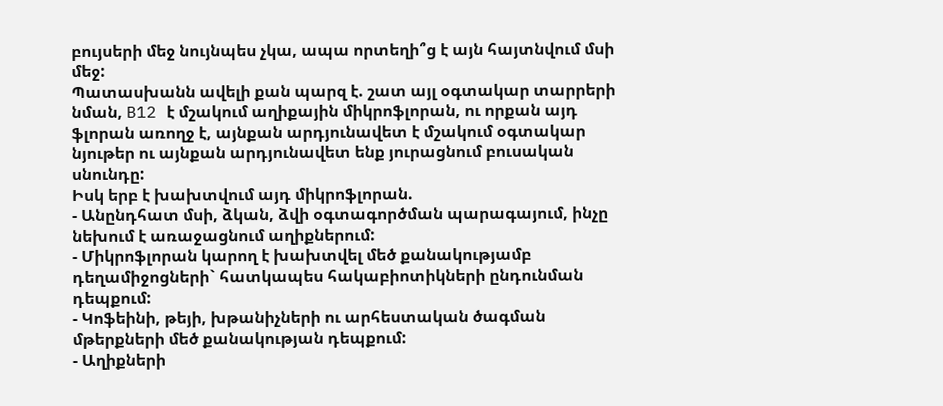բույսերի մեջ նույնպես չկա, ապա որտեղի՞ց է այն հայտնվում մսի մեջ:
Պատասխանն ավելի քան պարզ է. շատ այլ օգտակար տարրերի նման, B12 է մշակում աղիքային միկրոֆլորան, ու որքան այդ ֆլորան առողջ է, այնքան արդյունավետ է մշակում օգտակար նյութեր ու այնքան արդյունավետ ենք յուրացնում բուսական սնունդը:
Իսկ երբ է խախտվում այդ միկրոֆլորան.
- Անընդհատ մսի, ձկան, ձվի օգտագործման պարագայում, ինչը նեխում է առաջացնում աղիքներում:
- Միկրոֆլորան կարող է խախտվել մեծ քանակությամբ դեղամիջոցների` հատկապես հակաբիոտիկների ընդունման դեպքում:
- Կոֆեինի, թեյի, խթանիչների ու արհեստական ծագման մթերքների մեծ քանակության դեպքում:
- Աղիքների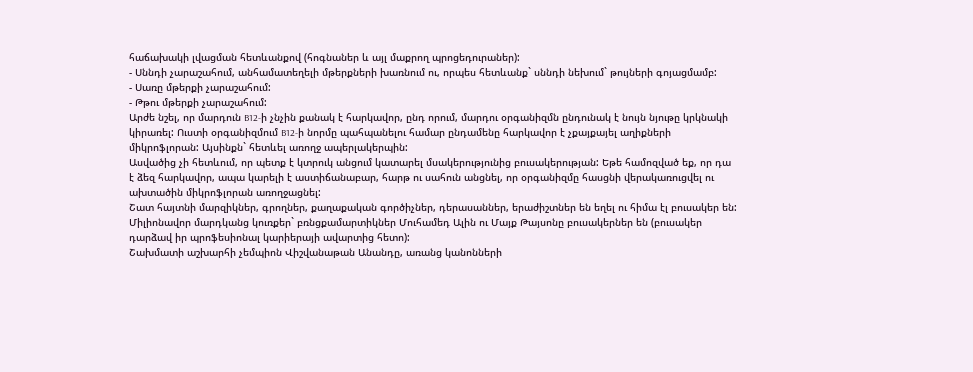հաճախակի լվացման հետևանքով (հոգնաներ և այլ մաքրող պրոցեդուրաներ):
- Սննդի չարաշահում, անհամատեղելի մթերքների խառնում ու, որպես հետևանք` սննդի նեխում` թույների գոյացմամբ:
- Սառը մթերքի չարաշահում:
- Թթու մթերքի չարաշահում:
Արժե նշել, որ մարդուն B12-ի չնչին քանակ է հարկավոր, ընդ որում, մարդու օրգանիզմն ընդունակ է նույն նյութը կրկնակի կիրառել: Ուստի օրգանիզմում B12-ի նորմը պահպանելու համար ընդամենը հարկավոր է չքայքայել աղիքների միկրոֆլորան: Այսինքն` հետևել առողջ ապերլակերպին:
Ասվածից չի հետևում, որ պետք է կտրուկ անցում կատարել մսակերությունից բուսակերության: Եթե համոզված եք, որ դա է ձեզ հարկավոր, ապա կարելի է աստիճանաբար, հարթ ու սահուն անցնել, որ օրգանիզմը հասցնի վերակառուցվել ու ախտածին միկրոֆլորան առողջացնել:
Շատ հայտնի մարզիկներ, գրողներ, քաղաքական գործիչներ, դերասաններ, երաժիշտներ են եղել ու հիմա էլ բուսակեր են:
Միլիոնավոր մարդկանց կուռքեր` բռնցքամարտիկներ Մուհամեդ Ալին ու Մայք Թայսոնը բուսակերներ են (բուսակեր դարձավ իր պրոֆեսիոնալ կարիերայի ավարտից հետո):
Շախմատի աշխարհի չեմպիոն Վիշվանաթան Անանդը, առանց կանոնների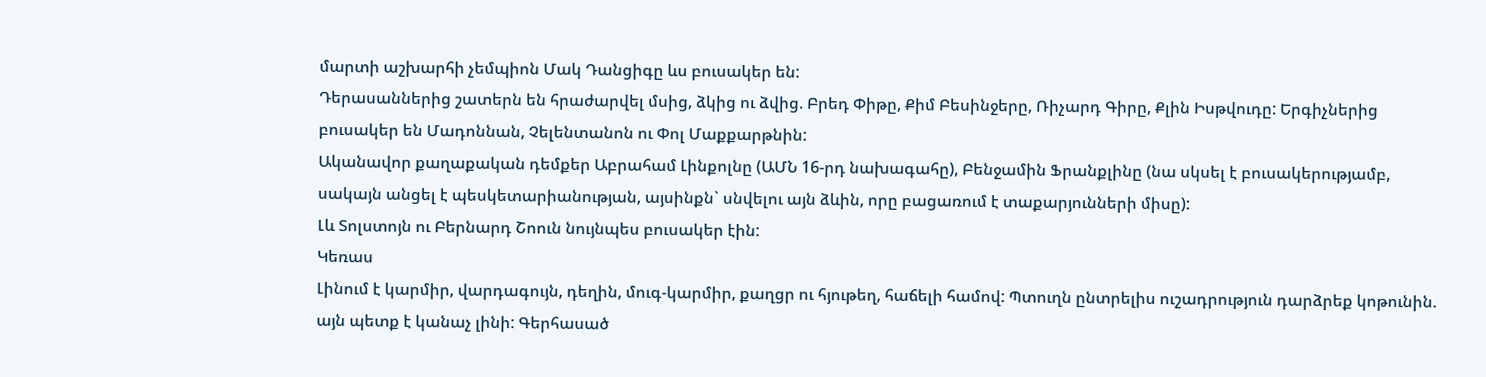մարտի աշխարհի չեմպիոն Մակ Դանցիգը ևս բուսակեր են:
Դերասաններից շատերն են հրաժարվել մսից, ձկից ու ձվից. Բրեդ Փիթը, Քիմ Բեսինջերը, Ռիչարդ Գիրը, Քլին Իսթվուդը: Երգիչներից բուսակեր են Մադոննան, Չելենտանոն ու Փոլ Մաքքարթնին:
Ականավոր քաղաքական դեմքեր Աբրահամ Լինքոլնը (ԱՄՆ 16-րդ նախագահը), Բենջամին Ֆրանքլինը (նա սկսել է բուսակերությամբ, սակայն անցել է պեսկետարիանության, այսինքն` սնվելու այն ձևին, որը բացառում է տաքարյունների միսը):
Լև Տոլստոյն ու Բերնարդ Շոուն նույնպես բուսակեր էին:
Կեռաս
Լինում է կարմիր, վարդագույն, դեղին, մուգ-կարմիր, քաղցր ու հյութեղ, հաճելի համով: Պտուղն ընտրելիս ուշադրություն դարձրեք կոթունին. այն պետք է կանաչ լինի: Գերհասած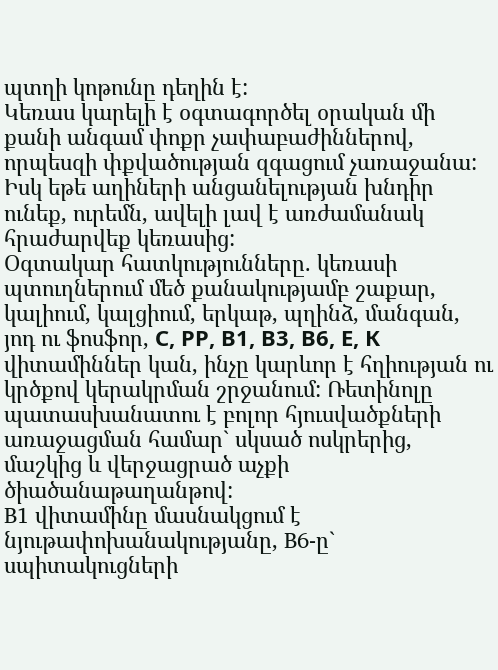պտղի կոթունը դեղին է:
Կեռաս կարելի է օգտագործել օրական մի քանի անգամ փոքր չափաբաժիններով, որպեսզի փքվածության զգացում չառաջանա: Իսկ եթե աղիների անցանելության խնդիր ունեք, ուրեմն, ավելի լավ է առժամանակ հրաժարվեք կեռասից:
Օգտակար հատկությունները. կեռասի պտուղներում մեծ քանակությամբ շաքար, կալիում, կալցիում, երկաթ, պղինձ, մանգան, յոդ ու ֆոսֆոր, С, РР, В1, В3, В6, Е, К վիտամիններ կան, ինչը կարևոր է հղիության ու կրծքով կերակրման շրջանում: Ռետինոլը պատասխանատու է բոլոր հյուսվածքների առաջացման համար` սկսած ոսկրերից, մաշկից և վերջացրած աչքի ծիածանաթաղանթով:
B1 վիտամինը մասնակցում է նյութափոխանակությանը, B6-ը` սպիտակուցների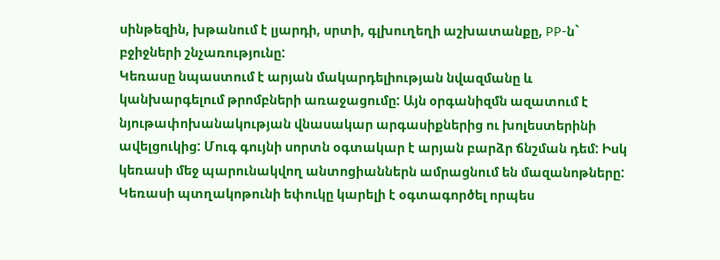սինթեզին, խթանում է լյարդի, սրտի, գլխուղեղի աշխատանքը, РР-ն` բջիջների շնչառությունը:
Կեռասը նպաստում է արյան մակարդելիության նվազմանը և կանխարգելում թրոմբների առաջացումը: Այն օրգանիզմն ազատում է նյութափոխանակության վնասակար արգասիքներից ու խոլեստերինի ավելցուկից: Մուգ գույնի սորտն օգտակար է արյան բարձր ճնշման դեմ: Իսկ կեռասի մեջ պարունակվող անտոցիաններն ամրացնում են մազանոթները: Կեռասի պտղակոթունի եփուկը կարելի է օգտագործել որպես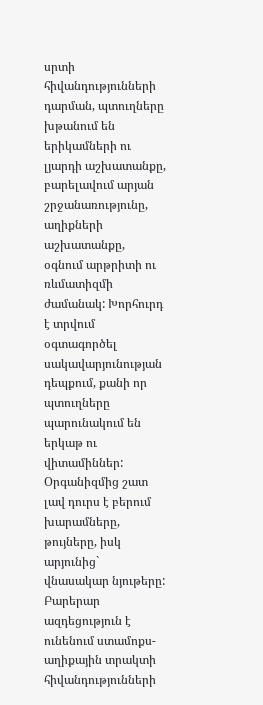սրտի հիվանդությունների դարման, պտուղները խթանում են երիկամների ու լյարդի աշխատանքը, բարելավում արյան շրջանառությունը, աղիքների աշխատանքը, օգնում արթրիտի ու ռևմատիզմի ժամանակ: Խորհուրդ է տրվում օգտագործել սակավարյունության դեպքում, քանի որ պտուղները պարունակում են երկաթ ու վիտամիններ: Օրգանիզմից շատ լավ դուրս է բերում խարամները, թույները, իսկ արյունից` վնասակար նյութերը:
Բարերար ազդեցություն է ունենում ստամոքս-աղիքային տրակտի հիվանդությունների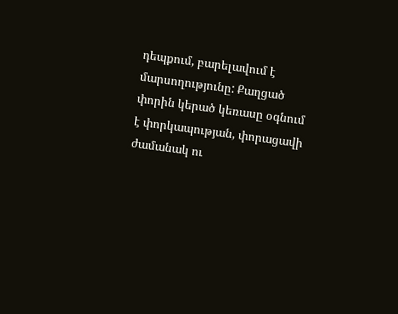դեպքում, բարելավում է մարսողությունը: Քաղցած փորին կերած կեռասը օգնում է փորկապության, փորացավի ժամանակ ու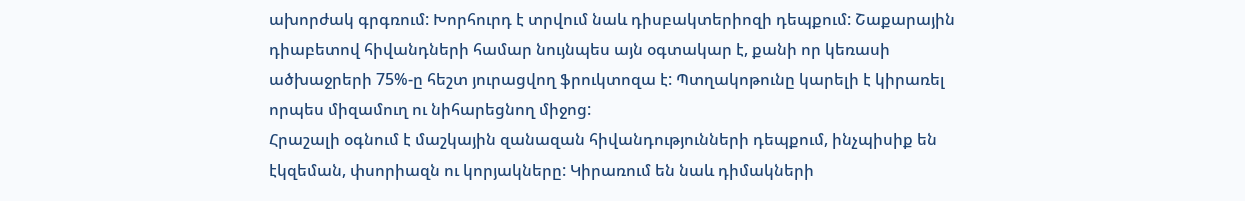ախորժակ գրգռում: Խորհուրդ է տրվում նաև դիսբակտերիոզի դեպքում: Շաքարային դիաբետով հիվանդների համար նույնպես այն օգտակար է, քանի որ կեռասի ածխաջրերի 75%-ը հեշտ յուրացվող ֆրուկտոզա է: Պտղակոթունը կարելի է կիրառել որպես միզամուղ ու նիհարեցնող միջոց:
Հրաշալի օգնում է մաշկային զանազան հիվանդությունների դեպքում, ինչպիսիք են էկզեման, փսորիազն ու կորյակները: Կիրառում են նաև դիմակների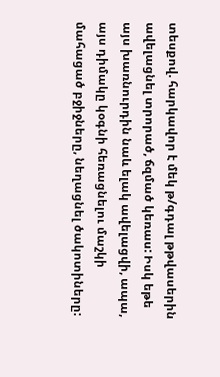տեսքով. հարկավոր է մեկ թ/գդալ թթվասերին ավելացնել տրորած, ճզմած կեռաս: Իսկ եթե այս խառնուրդին նաև ելակ ավելացվի, ապա, այս դիմակը կօգնի հեռացնելու մաշկի մահացած բջիջները, նեղացնել ծակոտիները: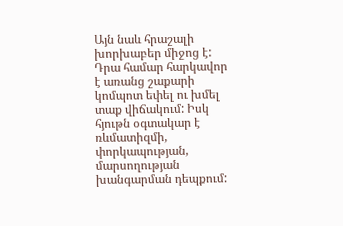Այն նաև հրաշալի խորխաբեր միջոց է: Դրա համար հարկավոր է առանց շաքարի կոմպոտ եփել ու խմել տաք վիճակում: Իսկ հյութն օգտակար է ռևմատիզմի, փորկապության, մարսողության խանգարման դեպքում: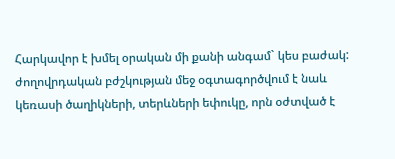Հարկավոր է խմել օրական մի քանի անգամ` կես բաժակ:
ժողովրդական բժշկության մեջ օգտագործվում է նաև կեռասի ծաղիկների, տերևների եփուկը, որն օժտված է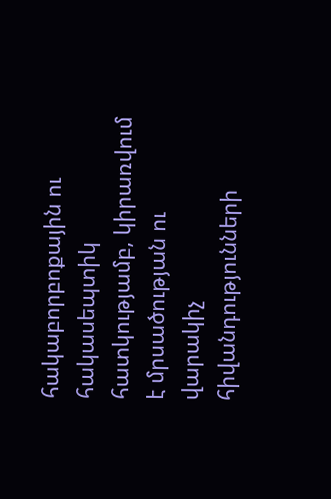հակաբորբոքային ու հակասեպտիկ հատկությամբ, կիրառվում է մրսածության ու վարակիչ հիվանդությունների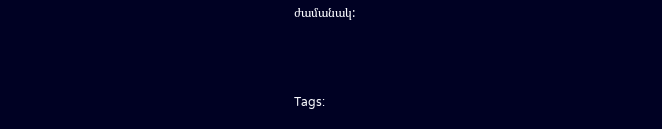ժամանակ:



Tags: